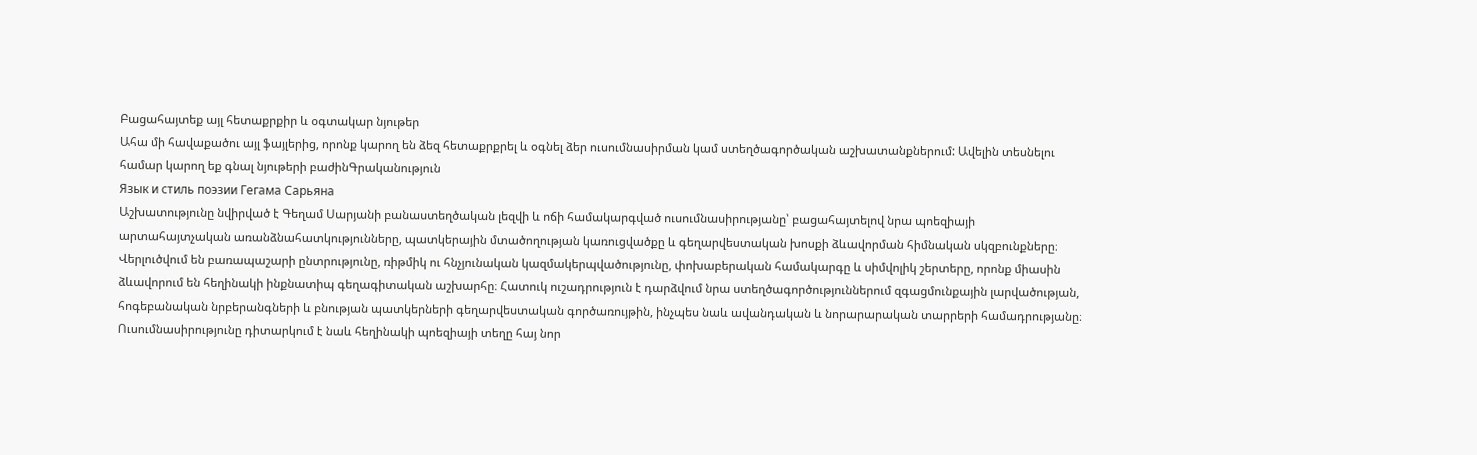Բացահայտեք այլ հետաքրքիր և օգտակար նյութեր
Ահա մի հավաքածու այլ ֆայլերից, որոնք կարող են ձեզ հետաքրքրել և օգնել ձեր ուսումնասիրման կամ ստեղծագործական աշխատանքներում: Ավելին տեսնելու համար կարող եք գնալ նյութերի բաժինԳրականություն
Язык и стиль поэзии Гегама Сарьяна
Աշխատությունը նվիրված է Գեղամ Սարյանի բանաստեղծական լեզվի և ոճի համակարգված ուսումնասիրությանը՝ բացահայտելով նրա պոեզիայի արտահայտչական առանձնահատկությունները, պատկերային մտածողության կառուցվածքը և գեղարվեստական խոսքի ձևավորման հիմնական սկզբունքները։ Վերլուծվում են բառապաշարի ընտրությունը, ռիթմիկ ու հնչյունական կազմակերպվածությունը, փոխաբերական համակարգը և սիմվոլիկ շերտերը, որոնք միասին ձևավորում են հեղինակի ինքնատիպ գեղագիտական աշխարհը։ Հատուկ ուշադրություն է դարձվում նրա ստեղծագործություններում զգացմունքային լարվածության, հոգեբանական նրբերանգների և բնության պատկերների գեղարվեստական գործառույթին, ինչպես նաև ավանդական և նորարարական տարրերի համադրությանը։ Ուսումնասիրությունը դիտարկում է նաև հեղինակի պոեզիայի տեղը հայ նոր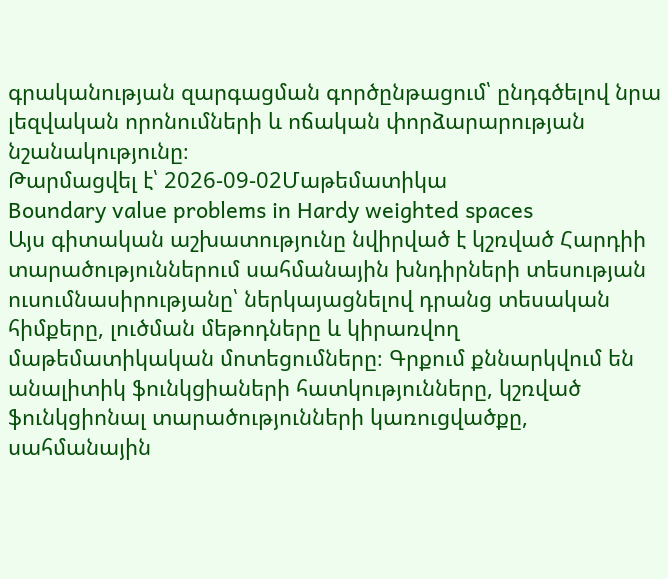գրականության զարգացման գործընթացում՝ ընդգծելով նրա լեզվական որոնումների և ոճական փորձարարության նշանակությունը։
Թարմացվել է՝ 2026-09-02Մաթեմատիկա
Boundary value problems in Hardy weighted spaces
Այս գիտական աշխատությունը նվիրված է կշռված Հարդիի տարածություններում սահմանային խնդիրների տեսության ուսումնասիրությանը՝ ներկայացնելով դրանց տեսական հիմքերը, լուծման մեթոդները և կիրառվող մաթեմատիկական մոտեցումները։ Գրքում քննարկվում են անալիտիկ ֆունկցիաների հատկությունները, կշռված ֆունկցիոնալ տարածությունների կառուցվածքը, սահմանային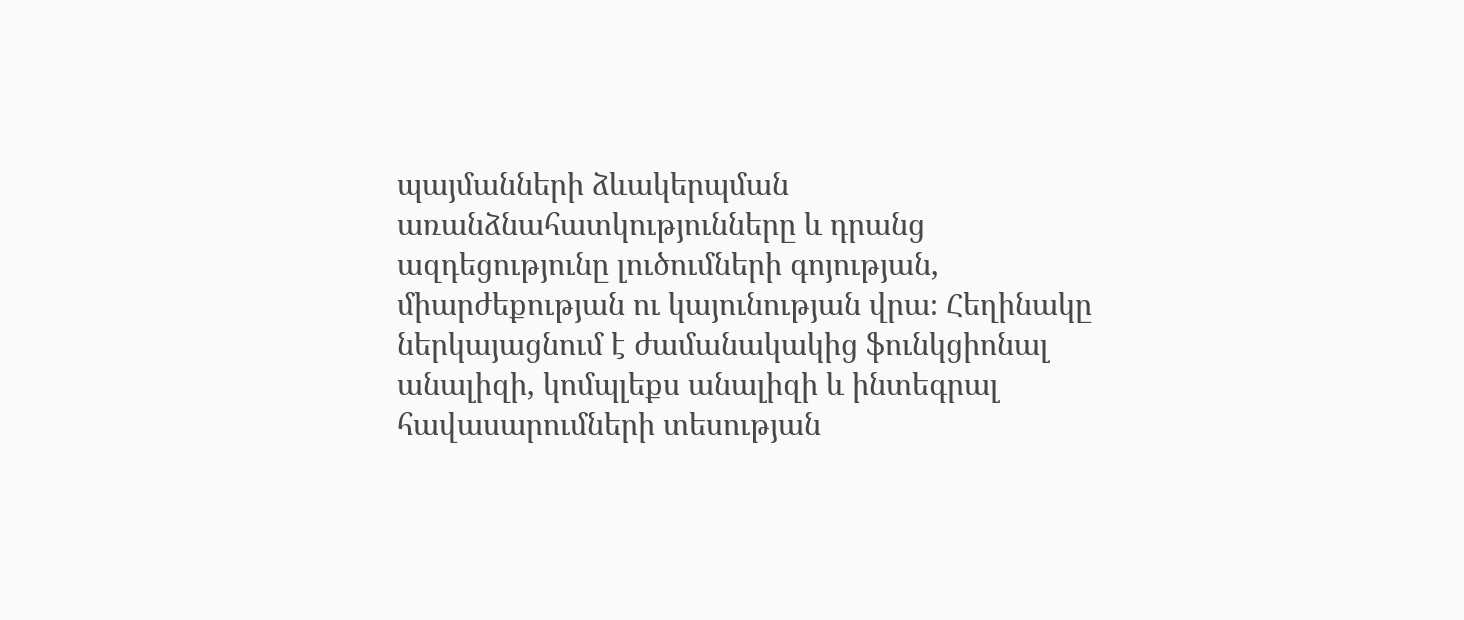պայմանների ձևակերպման առանձնահատկությունները և դրանց ազդեցությունը լուծումների գոյության, միարժեքության ու կայունության վրա։ Հեղինակը ներկայացնում է ժամանակակից ֆունկցիոնալ անալիզի, կոմպլեքս անալիզի և ինտեգրալ հավասարումների տեսության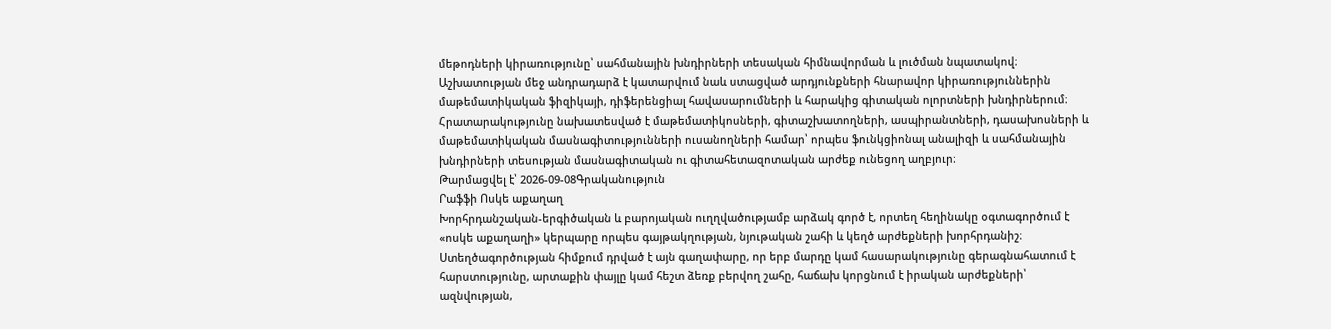մեթոդների կիրառությունը՝ սահմանային խնդիրների տեսական հիմնավորման և լուծման նպատակով։ Աշխատության մեջ անդրադարձ է կատարվում նաև ստացված արդյունքների հնարավոր կիրառություններին մաթեմատիկական ֆիզիկայի, դիֆերենցիալ հավասարումների և հարակից գիտական ոլորտների խնդիրներում։ Հրատարակությունը նախատեսված է մաթեմատիկոսների, գիտաշխատողների, ասպիրանտների, դասախոսների և մաթեմատիկական մասնագիտությունների ուսանողների համար՝ որպես ֆունկցիոնալ անալիզի և սահմանային խնդիրների տեսության մասնագիտական ու գիտահետազոտական արժեք ունեցող աղբյուր։
Թարմացվել է՝ 2026-09-08Գրականություն
Րաֆֆի Ոսկե աքաղաղ
Խորհրդանշական-երգիծական և բարոյական ուղղվածությամբ արձակ գործ է, որտեղ հեղինակը օգտագործում է «ոսկե աքաղաղի» կերպարը որպես գայթակղության, նյութական շահի և կեղծ արժեքների խորհրդանիշ։ Ստեղծագործության հիմքում դրված է այն գաղափարը, որ երբ մարդը կամ հասարակությունը գերագնահատում է հարստությունը, արտաքին փայլը կամ հեշտ ձեռք բերվող շահը, հաճախ կորցնում է իրական արժեքների՝ ազնվության,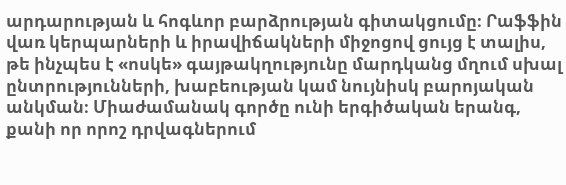արդարության և հոգևոր բարձրության գիտակցումը։ Րաֆֆին վառ կերպարների և իրավիճակների միջոցով ցույց է տալիս, թե ինչպես է «ոսկե» գայթակղությունը մարդկանց մղում սխալ ընտրությունների, խաբեության կամ նույնիսկ բարոյական անկման։ Միաժամանակ գործը ունի երգիծական երանգ, քանի որ որոշ դրվագներում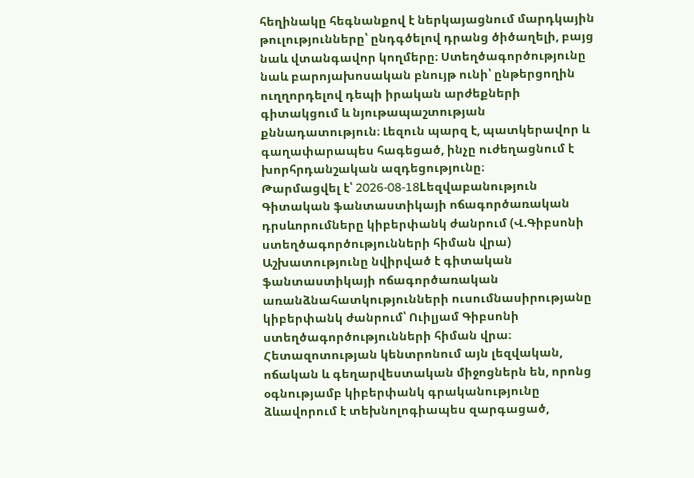հեղինակը հեգնանքով է ներկայացնում մարդկային թուլությունները՝ ընդգծելով դրանց ծիծաղելի, բայց նաև վտանգավոր կողմերը։ Ստեղծագործությունը նաև բարոյախոսական բնույթ ունի՝ ընթերցողին ուղղորդելով դեպի իրական արժեքների գիտակցում և նյութապաշտության քննադատություն։ Լեզուն պարզ է, պատկերավոր և գաղափարապես հագեցած, ինչը ուժեղացնում է խորհրդանշական ազդեցությունը։
Թարմացվել է՝ 2026-08-18Lեզվաբանություն
Գիտական ֆանտաստիկայի ոճագործառական դրսևորումները կիբերփանկ ժանրում (Վ.Գիբսոնի ստեղծագործությունների հիման վրա)
Աշխատությունը նվիրված է գիտական ֆանտաստիկայի ոճագործառական առանձնահատկությունների ուսումնասիրությանը կիբերփանկ ժանրում՝ Ուիլյամ Գիբսոնի ստեղծագործությունների հիման վրա։ Հետազոտության կենտրոնում այն լեզվական, ոճական և գեղարվեստական միջոցներն են, որոնց օգնությամբ կիբերփանկ գրականությունը ձևավորում է տեխնոլոգիապես զարգացած,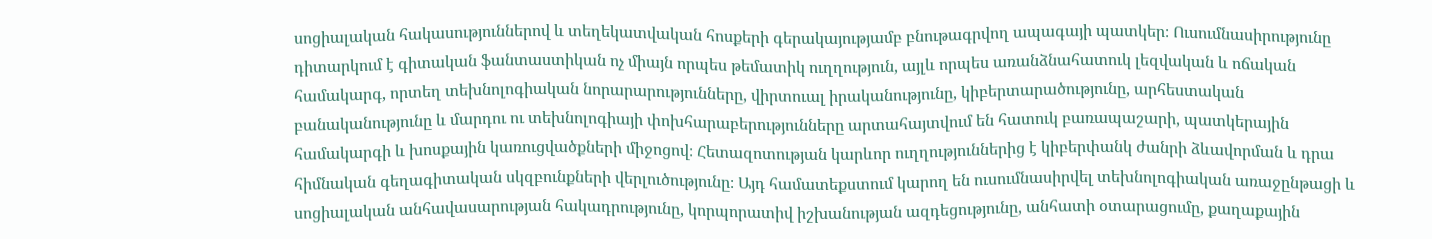սոցիալական հակասություններով և տեղեկատվական հոսքերի գերակայությամբ բնութագրվող ապագայի պատկեր։ Ուսումնասիրությունը դիտարկում է գիտական ֆանտաստիկան ոչ միայն որպես թեմատիկ ուղղություն, այլև որպես առանձնահատուկ լեզվական և ոճական համակարգ, որտեղ տեխնոլոգիական նորարարությունները, վիրտուալ իրականությունը, կիբերտարածությունը, արհեստական բանականությունը և մարդու ու տեխնոլոգիայի փոխհարաբերությունները արտահայտվում են հատուկ բառապաշարի, պատկերային համակարգի և խոսքային կառուցվածքների միջոցով։ Հետազոտության կարևոր ուղղություններից է կիբերփանկ ժանրի ձևավորման և դրա հիմնական գեղագիտական սկզբունքների վերլուծությունը։ Այդ համատեքստում կարող են ուսումնասիրվել տեխնոլոգիական առաջընթացի և սոցիալական անհավասարության հակադրությունը, կորպորատիվ իշխանության ազդեցությունը, անհատի օտարացումը, քաղաքային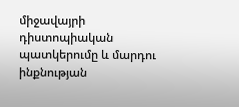միջավայրի դիստոպիական պատկերումը և մարդու ինքնության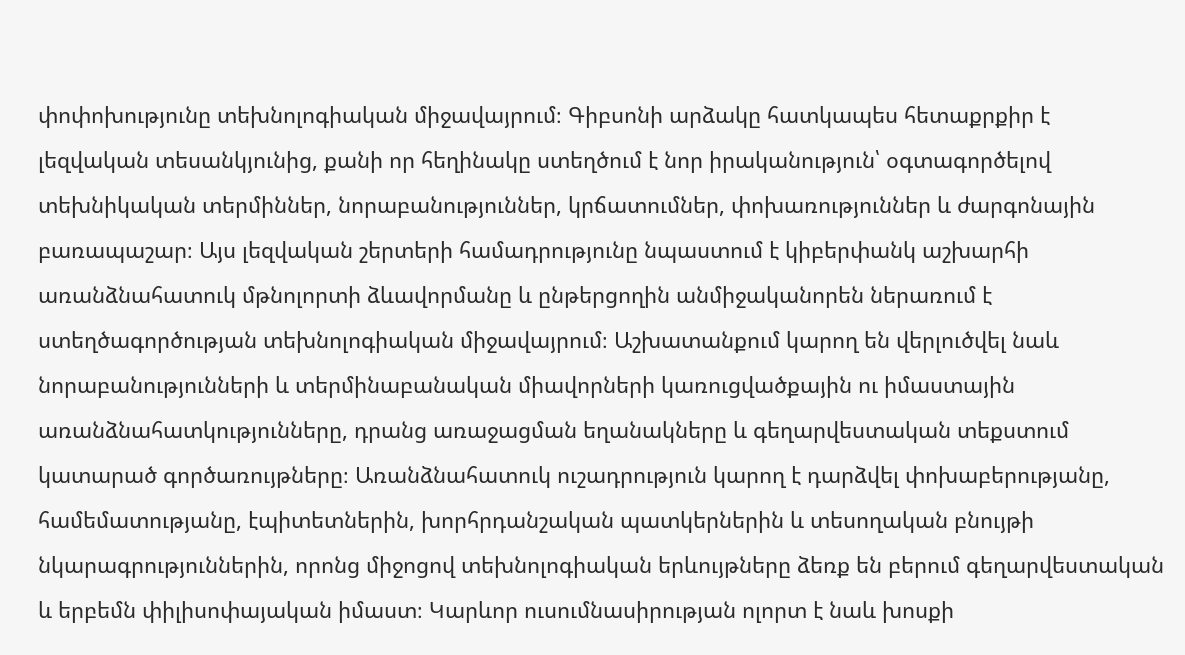փոփոխությունը տեխնոլոգիական միջավայրում։ Գիբսոնի արձակը հատկապես հետաքրքիր է լեզվական տեսանկյունից, քանի որ հեղինակը ստեղծում է նոր իրականություն՝ օգտագործելով տեխնիկական տերմիններ, նորաբանություններ, կրճատումներ, փոխառություններ և ժարգոնային բառապաշար։ Այս լեզվական շերտերի համադրությունը նպաստում է կիբերփանկ աշխարհի առանձնահատուկ մթնոլորտի ձևավորմանը և ընթերցողին անմիջականորեն ներառում է ստեղծագործության տեխնոլոգիական միջավայրում։ Աշխատանքում կարող են վերլուծվել նաև նորաբանությունների և տերմինաբանական միավորների կառուցվածքային ու իմաստային առանձնահատկությունները, դրանց առաջացման եղանակները և գեղարվեստական տեքստում կատարած գործառույթները։ Առանձնահատուկ ուշադրություն կարող է դարձվել փոխաբերությանը, համեմատությանը, էպիտետներին, խորհրդանշական պատկերներին և տեսողական բնույթի նկարագրություններին, որոնց միջոցով տեխնոլոգիական երևույթները ձեռք են բերում գեղարվեստական և երբեմն փիլիսոփայական իմաստ։ Կարևոր ուսումնասիրության ոլորտ է նաև խոսքի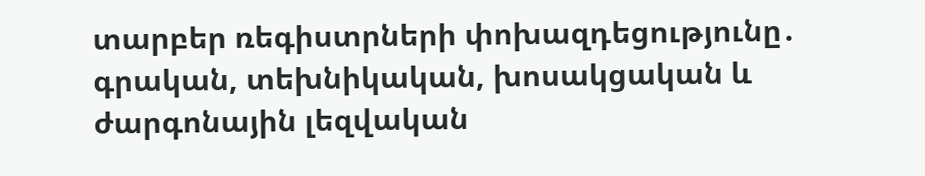տարբեր ռեգիստրների փոխազդեցությունը․ գրական, տեխնիկական, խոսակցական և ժարգոնային լեզվական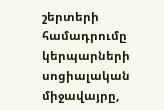շերտերի համադրումը կերպարների սոցիալական միջավայրը,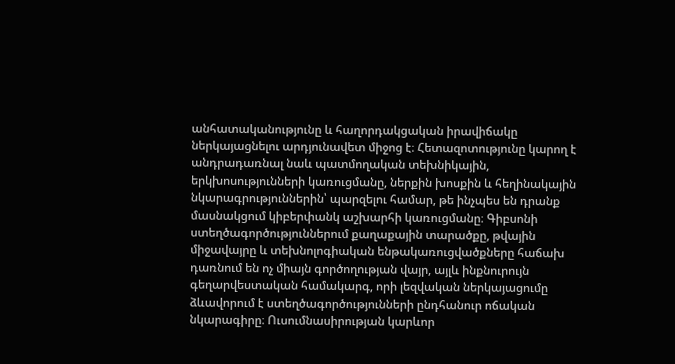անհատականությունը և հաղորդակցական իրավիճակը ներկայացնելու արդյունավետ միջոց է։ Հետազոտությունը կարող է անդրադառնալ նաև պատմողական տեխնիկային, երկխոսությունների կառուցմանը, ներքին խոսքին և հեղինակային նկարագրություններին՝ պարզելու համար, թե ինչպես են դրանք մասնակցում կիբերփանկ աշխարհի կառուցմանը։ Գիբսոնի ստեղծագործություններում քաղաքային տարածքը, թվային միջավայրը և տեխնոլոգիական ենթակառուցվածքները հաճախ դառնում են ոչ միայն գործողության վայր, այլև ինքնուրույն գեղարվեստական համակարգ, որի լեզվական ներկայացումը ձևավորում է ստեղծագործությունների ընդհանուր ոճական նկարագիրը։ Ուսումնասիրության կարևոր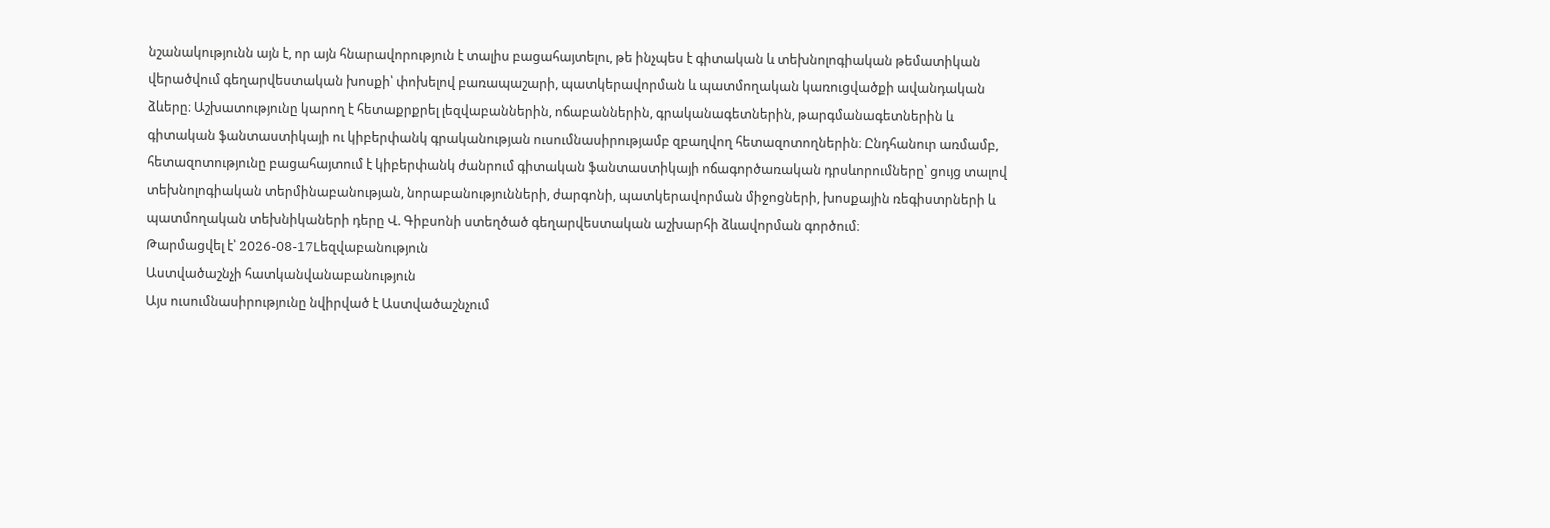նշանակությունն այն է, որ այն հնարավորություն է տալիս բացահայտելու, թե ինչպես է գիտական և տեխնոլոգիական թեմատիկան վերածվում գեղարվեստական խոսքի՝ փոխելով բառապաշարի, պատկերավորման և պատմողական կառուցվածքի ավանդական ձևերը։ Աշխատությունը կարող է հետաքրքրել լեզվաբաններին, ոճաբաններին, գրականագետներին, թարգմանագետներին և գիտական ֆանտաստիկայի ու կիբերփանկ գրականության ուսումնասիրությամբ զբաղվող հետազոտողներին։ Ընդհանուր առմամբ, հետազոտությունը բացահայտում է կիբերփանկ ժանրում գիտական ֆանտաստիկայի ոճագործառական դրսևորումները՝ ցույց տալով տեխնոլոգիական տերմինաբանության, նորաբանությունների, ժարգոնի, պատկերավորման միջոցների, խոսքային ռեգիստրների և պատմողական տեխնիկաների դերը Վ. Գիբսոնի ստեղծած գեղարվեստական աշխարհի ձևավորման գործում։
Թարմացվել է՝ 2026-08-17Lեզվաբանություն
Աստվածաշնչի հատկանվանաբանություն
Այս ուսումնասիրությունը նվիրված է Աստվածաշնչում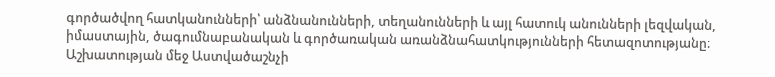գործածվող հատկանունների՝ անձնանունների, տեղանունների և այլ հատուկ անունների լեզվական, իմաստային, ծագումնաբանական և գործառական առանձնահատկությունների հետազոտությանը։ Աշխատության մեջ Աստվածաշնչի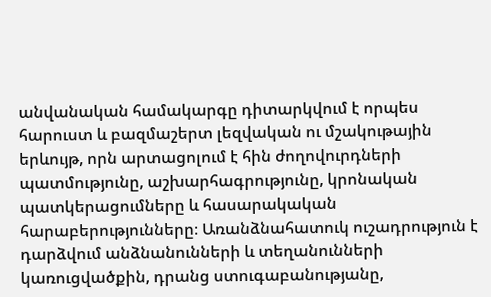անվանական համակարգը դիտարկվում է որպես հարուստ և բազմաշերտ լեզվական ու մշակութային երևույթ, որն արտացոլում է հին ժողովուրդների պատմությունը, աշխարհագրությունը, կրոնական պատկերացումները և հասարակական հարաբերությունները։ Առանձնահատուկ ուշադրություն է դարձվում անձնանունների և տեղանունների կառուցվածքին, դրանց ստուգաբանությանը,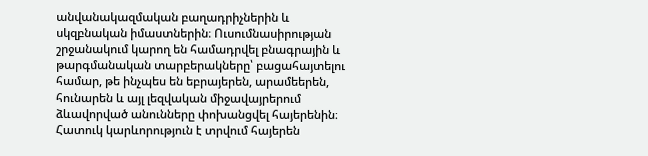անվանակազմական բաղադրիչներին և սկզբնական իմաստներին։ Ուսումնասիրության շրջանակում կարող են համադրվել բնագրային և թարգմանական տարբերակները՝ բացահայտելու համար, թե ինչպես են եբրայերեն, արամեերեն, հունարեն և այլ լեզվական միջավայրերում ձևավորված անունները փոխանցվել հայերենին։ Հատուկ կարևորություն է տրվում հայերեն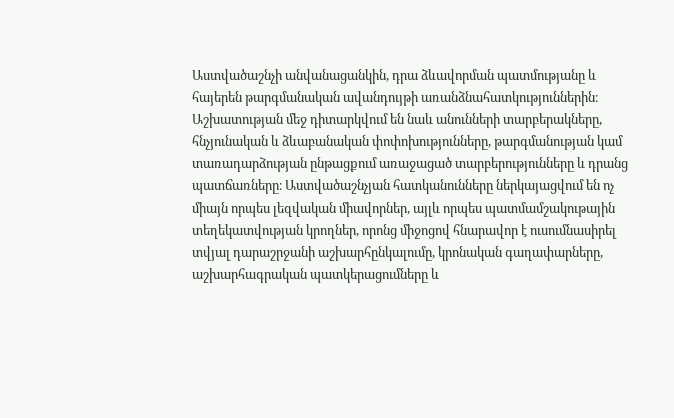Աստվածաշնչի անվանացանկին, դրա ձևավորման պատմությանը և հայերեն թարգմանական ավանդույթի առանձնահատկություններին։ Աշխատության մեջ դիտարկվում են նաև անունների տարբերակները, հնչյունական և ձևաբանական փոփոխությունները, թարգմանության կամ տառադարձության ընթացքում առաջացած տարբերությունները և դրանց պատճառները։ Աստվածաշնչյան հատկանունները ներկայացվում են ոչ միայն որպես լեզվական միավորներ, այլև որպես պատմամշակութային տեղեկատվության կրողներ, որոնց միջոցով հնարավոր է ուսումնասիրել տվյալ դարաշրջանի աշխարհընկալումը, կրոնական գաղափարները, աշխարհագրական պատկերացումները և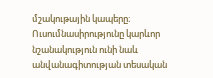մշակութային կապերը։ Ուսումնասիրությունը կարևոր նշանակություն ունի նաև անվանագիտության տեսական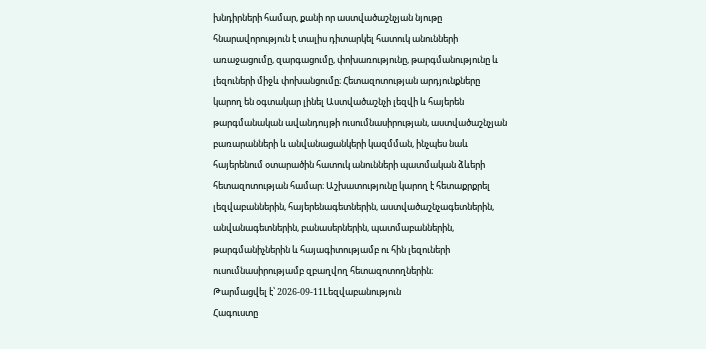խնդիրների համար, քանի որ աստվածաշնչյան նյութը հնարավորություն է տալիս դիտարկել հատուկ անունների առաջացումը, զարգացումը, փոխառությունը, թարգմանությունը և լեզուների միջև փոխանցումը։ Հետազոտության արդյունքները կարող են օգտակար լինել Աստվածաշնչի լեզվի և հայերեն թարգմանական ավանդույթի ուսումնասիրության, աստվածաշնչյան բառարանների և անվանացանկերի կազմման, ինչպես նաև հայերենում օտարածին հատուկ անունների պատմական ձևերի հետազոտության համար։ Աշխատությունը կարող է հետաքրքրել լեզվաբաններին, հայերենագետներին, աստվածաշնչագետներին, անվանագետներին, բանասերներին, պատմաբաններին, թարգմանիչներին և հայագիտությամբ ու հին լեզուների ուսումնասիրությամբ զբաղվող հետազոտողներին։
Թարմացվել է՝ 2026-09-11Lեզվաբանություն
Հագուստը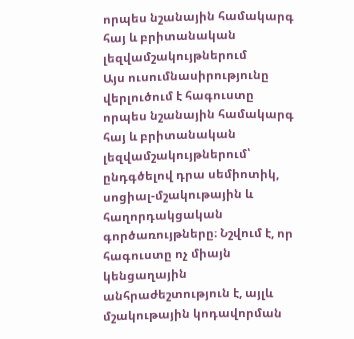որպես նշանային համակարգ հայ և բրիտանական լեզվամշակույթներում
Այս ուսումնասիրությունը վերլուծում է հագուստը որպես նշանային համակարգ հայ և բրիտանական լեզվամշակույթներում՝ ընդգծելով դրա սեմիոտիկ, սոցիալ-մշակութային և հաղորդակցական գործառույթները։ Նշվում է, որ հագուստը ոչ միայն կենցաղային անհրաժեշտություն է, այլև մշակութային կոդավորման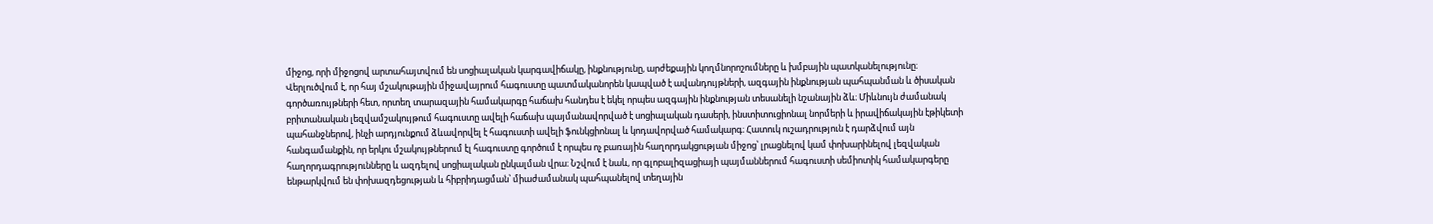միջոց, որի միջոցով արտահայտվում են սոցիալական կարգավիճակը, ինքնությունը, արժեքային կողմնորոշումները և խմբային պատկանելությունը։ Վերլուծվում է, որ հայ մշակութային միջավայրում հագուստը պատմականորեն կապված է ավանդույթների, ազգային ինքնության պահպանման և ծիսական գործառույթների հետ, որտեղ տարազային համակարգը հաճախ հանդես է եկել որպես ազգային ինքնության տեսանելի նշանային ձև։ Միևնույն ժամանակ բրիտանական լեզվամշակույթում հագուստը ավելի հաճախ պայմանավորված է սոցիալական դասերի, ինստիտուցիոնալ նորմերի և իրավիճակային էթիկետի պահանջներով, ինչի արդյունքում ձևավորվել է հագուստի ավելի ֆունկցիոնալ և կոդավորված համակարգ։ Հատուկ ուշադրություն է դարձվում այն հանգամանքին, որ երկու մշակույթներում էլ հագուստը գործում է որպես ոչ բառային հաղորդակցության միջոց՝ լրացնելով կամ փոխարինելով լեզվական հաղորդագրությունները և ազդելով սոցիալական ընկալման վրա։ Նշվում է նաև, որ գլոբալիզացիայի պայմաններում հագուստի սեմիոտիկ համակարգերը ենթարկվում են փոխազդեցության և հիբրիդացման՝ միաժամանակ պահպանելով տեղային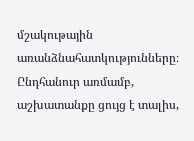մշակութային առանձնահատկությունները։ Ընդհանուր առմամբ, աշխատանքը ցույց է տալիս,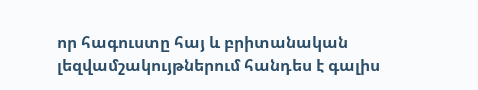որ հագուստը հայ և բրիտանական լեզվամշակույթներում հանդես է գալիս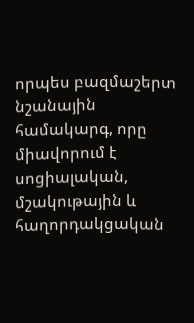որպես բազմաշերտ նշանային համակարգ, որը միավորում է սոցիալական, մշակութային և հաղորդակցական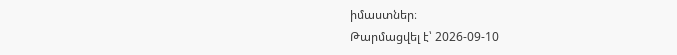իմաստներ։
Թարմացվել է՝ 2026-09-10